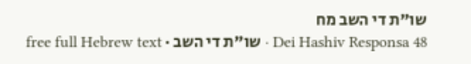שו"ת די השב מח
Dei Hashiv Responsa 48 · שו"ת די השב · free full Hebrew text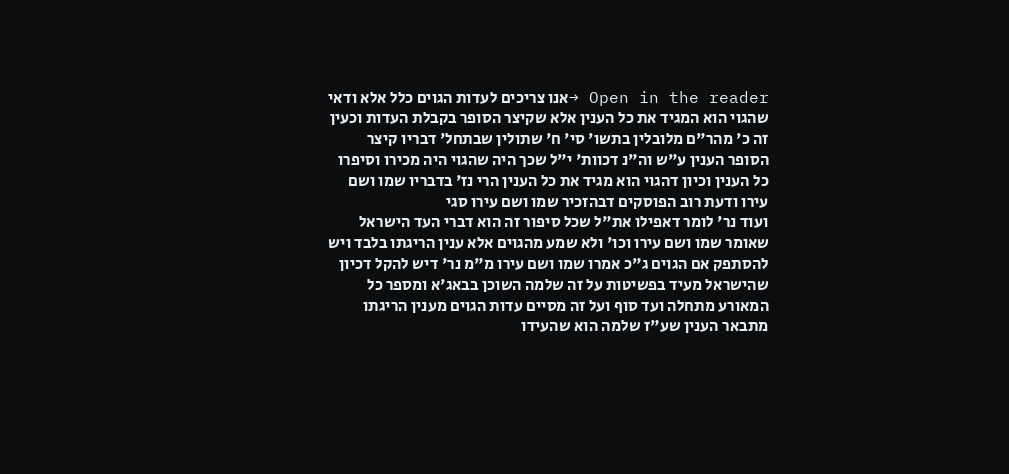Open in the reader →אנו צריכים לעדות הגוים כלל אלא ודאי שהגוי הוא המגיד את כל הענין אלא שקיצר הסופר בקבלת העדות וכעין זה כ' מהר"ם מלובלין בתשו' סי' ח' שתולין שבתחל' דבריו קיצר הסופר הענין ע"ש וה"נ דכוות' י"ל שכך היה שהגוי היה מכירו וסיפרו כל הענין וכיון דהגוי הוא מגיד את כל הענין הרי נז' בדבריו שמו ושם עירו ודעת רוב הפוסקים דבהזכיר שמו ושם עירו סגי
ועוד נר' לומר דאפילו את"ל שכל סיפור זה הוא דברי העד הישראל שאומר שמו ושם עירו וכו' ולא שמע מהגוים אלא ענין הריגתו בלבד ויש להסתפק אם הגוים ג"כ אמרו שמו ושם עירו מ"מ נר' דיש להקל דכיון שהישראל מעיד בפשיטות על זה שלמה השוכן בבאג'א ומספר כל המאורע מתחלה ועד סוף ועל זה מסיים עדות הגוים מענין הריגתו מתבאר הענין שע"ז שלמה הוא שהעידו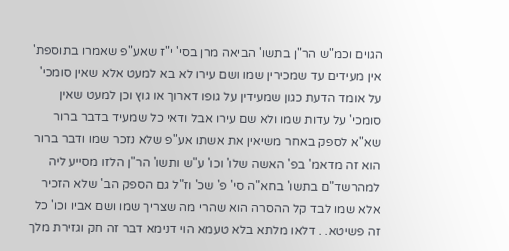הגוים וכמ"ש הר"ן בתשו' הביאה מרן בסי' י"ז שאע"פ שאמרו בתוספת' אין מעידים עד שמכירין שמו ושם עירו לא בא למעט אלא שאין סומכי' על אומד הדעת כגון שמעידין על גופו דארוך או גוץ וכן למעט שאין סומכי' על עדות שמו ולא שם עירו אבל ודאי כל שמעיד בדבר ברור שא"א לספק באחר משיאין את אשתו אע"פ שלא נזכר שמו ודבר ברור הוא זה מדאמ' בפ' האשה שלו' וכו' ע"ש ותשו' הר"ן הלזו מסייע ליה למהרשד"ם בתשו' בחא"ה סי' פ' שכ' וז"ל גם הספק הב' שלא הזכיר אלא שמו לבד קל ההסרה הוא שהרי מה שצריך שמו ושם אביו וכו' כל זה פשיטא. . דלאו מלתא בלא טעמא הוי דנימא דבר זה חק וגזירת מלך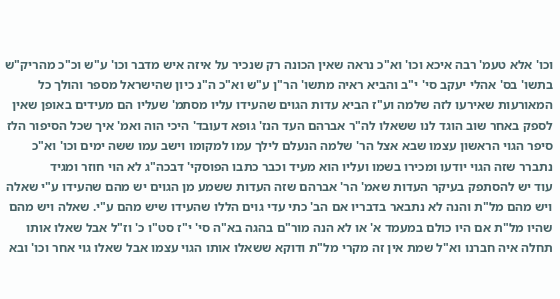וכו' אלא טעמ' רבה איכא וכו' וא"כ נראה שאין הכונה רק שנכיר על איזה איש מדבר וכו' ע"ש וכ"כ מהריק"ש בתשו' בס' אהלי יעקב סי' י"ב והביא ראיה מתשו' הר"ן ע"ש וא"כ ה"נ כיון שהישראל מספר והולך כל המאורעות שאירעו לזה שלמה וע"ז הביא עדות הגוים שהעידו עליו מסתמ' שעליו הם מעידים באופן שאין לספק באחר שוב הוגד לנו ששאלו לה"ר אברהם העד הנז' גופא דעובד' היכי הוה ואמ' איך שכל הסיפור הלז סיפר הגוי הראשון עצמו שבא אצל הר' שלמה הנעלם לילך עמו למקומו וישב עמו ששה ימים וכו' וא"כ נתברר שזה הגוי יודעו ומכירו בשמו ועליו הוא מעיד וכבר כתבו הפוסקי' דבכה"ג לא הוי חוזר ומגיד
עוד יש להסתפק בעיקר העדות שאמ' הר' אברהם שזה העדות ששמע מן הגוים יש מהם שהעידו ע"י שאלה ויש מהם מל"ת והנה לא נתבאר בדבריו אם הב' כתי עדי גוים הללו שהעידו שיש מהם ע"י. שאלה ויש מהם שהיו מל"ת אם היו כולם במעמד א' או לא הנה מור"ם בהגה בא"ה סי' י"ז סט"ו כ' וז"ל אבל שאלו אותו תחלה איה חברנו וא"ל שמת אין זה מקרי מל"ת ודוקא ששאלו אותו הגוי עצמו אבל שאלו גוי אחר וכו' ובא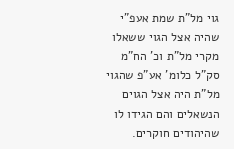גוי מל"ת שמת אעפ"י שהיה אצל הגוי ששאלו מקרי מל"ת וכ' הח"מ סק"ל כלומ' אע"פ שהגוי מל"ת היה אצל הגוים הנשאלים והם הגידו לו שהיהודים חוקרים.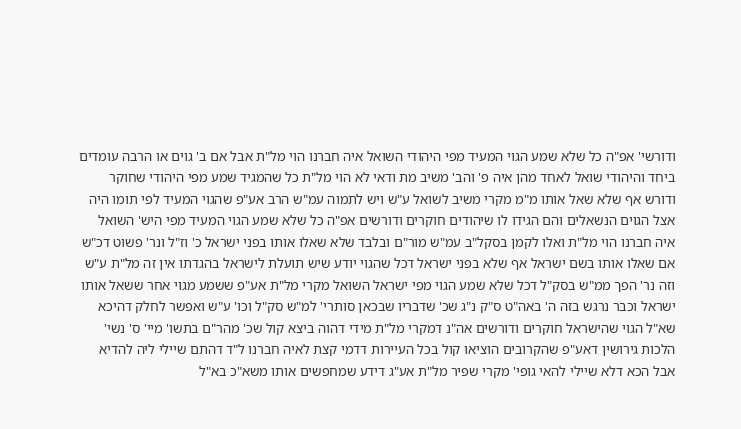ודורשי' אפ"ה כל שלא שמע הגוי המעיד מפי היהודי השואל איה חברנו הוי מל"ת אבל אם ב' גוים או הרבה עומדים ביחד והיהודי שואל לאחד מהן איה פ' והב' משיב מת ודאי לא הוי מל"ת כל שהמגיד שמע מפי היהודי שחוקר ודורש אף שלא שאל אותו מ"מ מקרי משיב לשואל ע"ש ויש לתמוה עמ"ש הרב אע"פ שהגוי המעיד לפי תומו היה אצל הגוים הנשאלים והם הגידו לו שיהודים חוקרים ודורשים אפ"ה כל שלא שמע הגוי המעיד מפי היש' השואל איה חברנו הוי מל"ת ואלו לקמן בסקל"ב עמ"ש מור"ם ובלבד שלא שאלו אותו בפני ישראל כ' וז"ל ונר' פשוט דכ"ש אם שאלו אותו בשם ישראל אף שלא בפני ישראל דכל שהגוי יודע שיש תועלת לישראל בהגדתו אין זה מל"ת ע"ש וזה נר' הפך ממ"ש בסק"ל דכל שלא שמע הגוי מפי ישראל השואל מקרי מל"ת אע"פ ששמע מגוי אחר ששאל אותו ישראל וכבר נרגש בזה ה' באה"ט ס"ק נ"ג שכ' שדבריו שבכאן סותרי' למ"ש סק"ל וכו' ע"ש ואפשר לחלק דהיכא שא"ל הגוי שהישראל חוקרים ודורשים אה"נ דמקרי מל"ת מידי דהוה ביצא קול שכ' מהר"ם בתשו' מיי' ס' נשי' הלכות גירושין דאע"פ שהקרובים הוציאו קול בכל העיירות דדמי קצת לאיה חברנו ל"ד דהתם שיילי ליה להדיא אבל הכא דלא שיילי להאי גופי' מקרי שפיר מל"ת אע"ג דידע שמחפשים אותו משא"כ בא"ל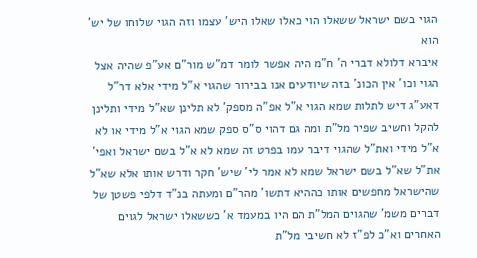הגוי בשם ישראל ששאלו הוי כאלו שאלו היש' עצמו וזה הגוי שלוחו של יש' הוא
איברא דלולא דברי ה' ח"מ היה אפשר לומר דמ"ש מור"ם אע"פ שהיה אצל הגוי וכו' אין הכונ' בזה שיודעים אנו בבירור שהגוי א"ל מידי אלא דר"ל דאע"ג דיש לתלות שמא הגוי א"ל אפ"ה מספק' לא תלינן שא"ל מידי ותלינן להקל וחשיב שפיר מל"ת ומה גם דהוי ס"ס ספק שמא הגוי א"ל מידי או לא א"ל מידי ואת"ל שהגוי דיבר עמו בפרט זה שמא לא א"ל בשם ישראל ואפי' את"ל שא"ל בשם ישראל שמא לא אמר לי' שיש' חקר ודרש אותו אלא שא"ל שהישראל מחפשים אותו כההיא דתשו' מהר"ם ומעתה בנ"ד דלפי פשטן של דברים משמ' שהגוים המל"ת הם היו במעמד א' כששאלו ישראל לגוים האחרים וא"כ לפ"ז לא חשיבי מל"ת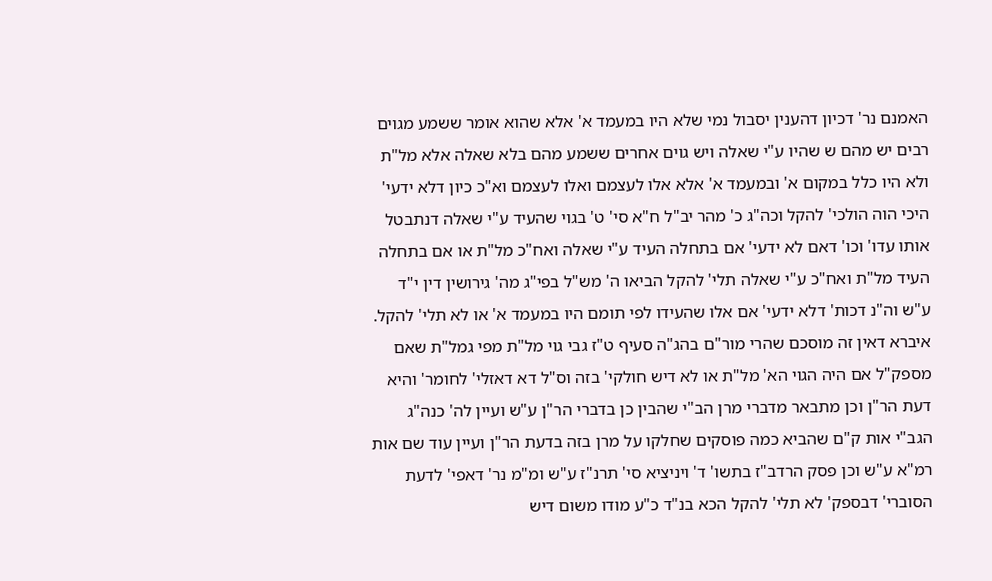האמנם נר' דכיון דהענין יסבול נמי שלא היו במעמד א' אלא שהוא אומר ששמע מגוים רבים יש מהם ש שהיו ע"י שאלה ויש גוים אחרים ששמע מהם בלא שאלה אלא מל"ת ולא היו כלל במקום א' ובמעמד א' אלא אלו לעצמם ואלו לעצמם וא"כ כיון דלא ידעי' היכי הוה הולכי' להקל וכה"ג כ' מהר יב"ל ח"א סי' ט' בגוי שהעיד ע"י שאלה דנתבטל אותו עדו' וכו' דאם לא ידעי' אם בתחלה העיד ע"י שאלה ואח"כ מל"ת או אם בתחלה העיד מל"ת ואח"כ ע"י שאלה תלי' להקל הביאו ה' מש"ל בפי"ג מה' גירושין דין י"ד ע"ש וה"נ דכות' דלא ידעי' אם אלו שהעידו לפי תומם היו במעמד א' או לא תלי' להקל. איברא דאין זה מוסכם שהרי מור"ם בהג"ה סעיף ט"ז גבי גוי מל"ת מפי גמל"ת שאם מספק"ל אם היה הגוי הא' מל"ת או לא דיש חולקי' בזה וס"ל דא דאזלי' לחומר' והיא דעת הר"ן וכן מתבאר מדברי מרן הב"י שהבין כן בדברי הר"ן ע"ש ועיין לה' כנה"ג הגב"י אות ק"ם שהביא כמה פוסקים שחלקו על מרן בזה בדעת הר"ן ועיין עוד שם אות רמ"א ע"ש וכן פסק הרדב"ז בתשו' ד' ויניציא סי' תרנ"ז ע"ש ומ"מ נר' דאפי' לדעת הסוברי' דבספק' לא תלי' להקל הכא בנ"ד כ"ע מודו משום דיש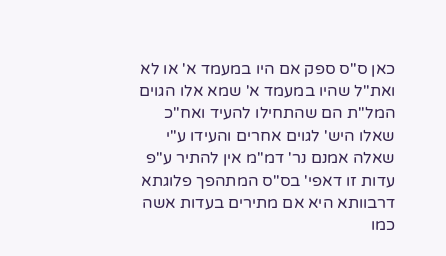כאן ס"ס ספק אם היו במעמד א' או לא ואת"ל שהיו במעמד א' שמא אלו הגוים המל"ת הם שהתחילו להעיד ואח"כ שאלו היש' לגוים אחרים והעידו ע"י שאלה אמנם נר' דמ"מ אין להתיר ע"פ עדות זו דאפי' בס"ס המתהפך פלוגתא דרבוותא היא אם מתירים בעדות אשה כמו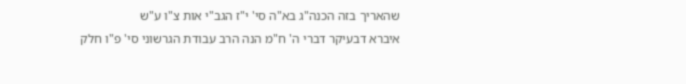שהאריך בזה הכנה"ג בא"ה סי' י"ז הגב"י אות צ"ו ע"ש
איברא דבעיקר דברי ה' ח"מ הנה הרב עבודת הגרשוני סי' פ"ו חלק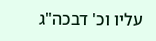עליו וכ' דבכה"ג